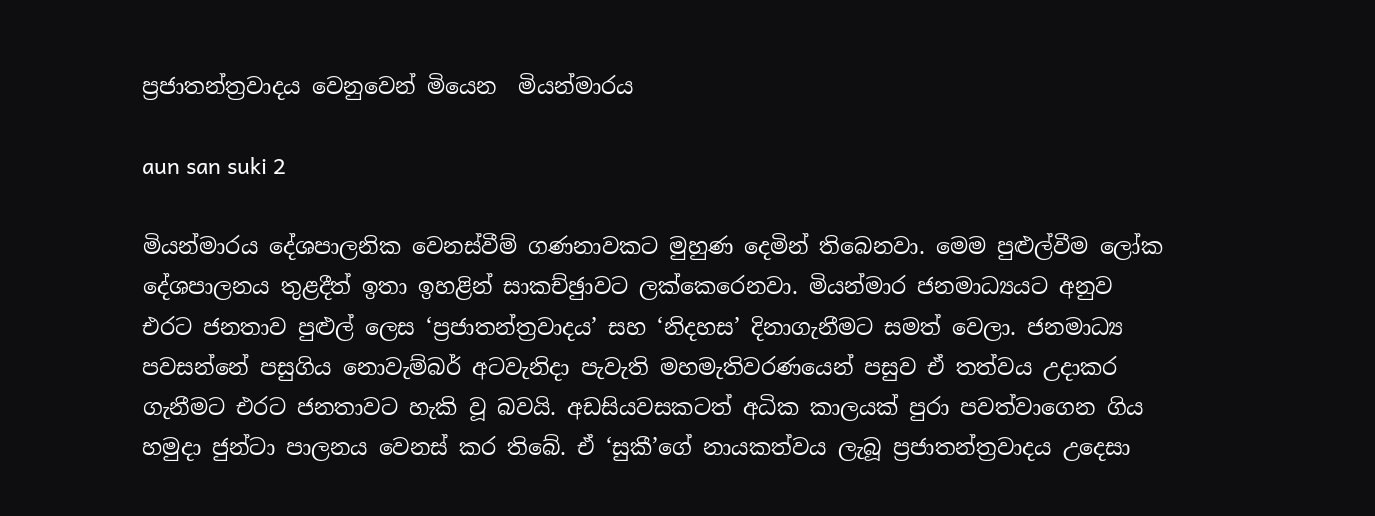ප්‍රජාතන්ත්‍රවාදය වෙනුවෙන් මියෙන  මියන්මාරය

aun san suki 2

මියන්මාරය දේශපාලනික වෙනස්වීම් ගණනාවකට මුහුණ දෙමින් තිබෙනවා. මෙම පුළුල්වීම ලෝක දේශපාලනය තුළදීත් ඉතා ඉහළින් සාකච්ඡුාවට ලක්කෙරෙනවා. මියන්මාර ජනමාධ්‍යයට අනුව එරට ජනතාව පුළුල් ලෙස ‘ප්‍රජාතන්ත්‍රවාදය’ සහ ‘නිදහස’ දිනාගැනීමට සමත් වෙලා. ජනමාධ්‍ය පවසන්නේ පසුගිය නොවැම්බර් අටවැනිදා පැවැති මහමැතිවරණයෙන් පසුව ඒ තත්වය උදාකර ගැනීමට එරට ජනතාවට හැකි වූ බවයි. අඩසියවසකටත් අධික කාලයක් පුරා පවත්වාගෙන ගිය හමුදා ජුන්ටා පාලනය වෙනස් කර තිබේ. ඒ ‘සුකී’ගේ නායකත්වය ලැබූ ප්‍රජාතන්ත්‍රවාදය උදෙසා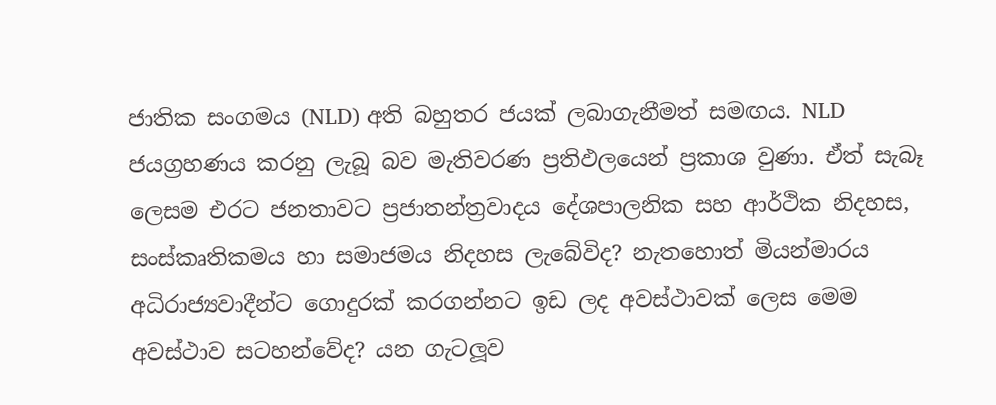ජාතික සංගමය (NLD) අති බහුතර ජයක් ලබාගැනීමත් සමඟය. NLD ජයග්‍රහණය කරනු ලැබූ බව මැතිවරණ ප්‍රතිඵලයෙන් ප්‍රකාශ වුණා. ඒත් සැබෑ ලෙසම එරට ජනතාවට ප්‍රජාතන්ත්‍රවාදය දේශපාලනික සහ ආර්ථික නිදහස, සංස්කෘතිකමය හා සමාජමය නිදහස ලැබේවිද? නැතහොත් මියන්මාරය අධිරාජ්‍යවාදීන්ට ගොදුරක් කරගන්නට ඉඩ ලද අවස්ථාවක් ලෙස මෙම අවස්ථාව සටහන්වේද? යන ගැටලූව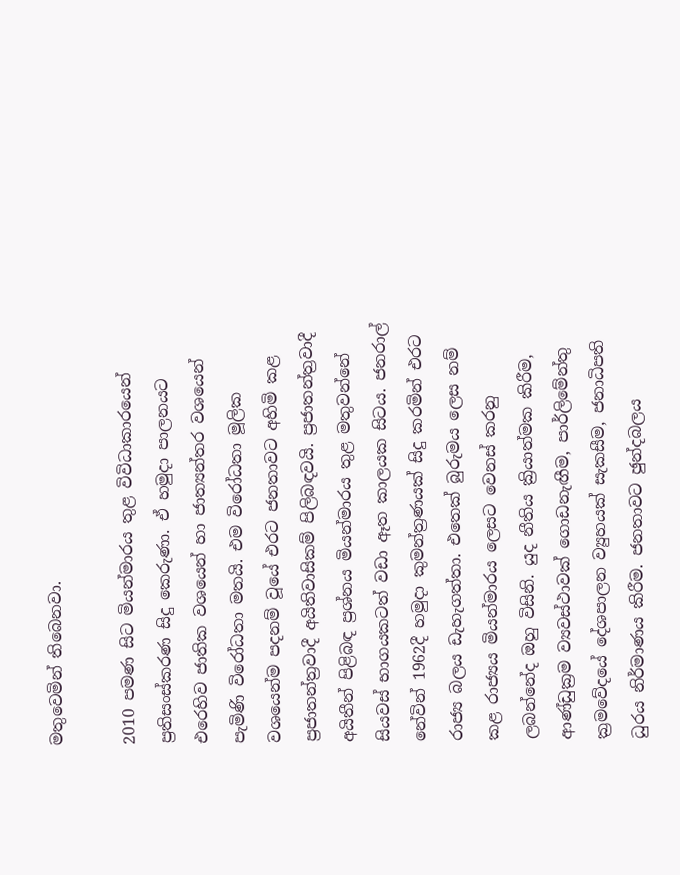මතුවෙමින් තිබෙනවා.

2010 පමණ සිට මියන්මාරය තුළ විවිධාකාරයෙන් ප්‍රතිසංස්කරණ සිදු කෙරුණා. ඒ හමුදා පාලනයට එරෙහිව ජාතික වශයෙන් හා ජාත්‍යන්තර වශයෙන් පැමිණි විරෝධතා මතයි. එම විරෝධතා මූලික වශයෙන්ම පදනම් වූයේ එරට ජනතාවට අහිමි කළ ප්‍රජාතන්ත්‍රවාදී අයිතිවාසිකම් පිලිබඳවයි. ප්‍රජාතන්ත්‍රවාදී අයිතීන් පිළිබඳ ප්‍රශ්නය මියන්මාරය තුළ මතුවන්නේ සියවස් භාගයකටත් වඩා ඈත කාලයක සිටය. ජනරාල් නේවින් 1962දී හමුදා කුමන්ත්‍රණයක් සිදු කරමින් එරට රාජ්‍ය බලය ඩැහැගත්තා. එතෙක් බුරුමය ලෙස නම් කළ රාජ්‍යය මියන්මාරය ලෙසට වෙනස් කරනු ලබන්නේද ඔහු විසිනි. යුද නීතිය ක්‍රියාත්මක කිරීම, ආණ්ඩුක්‍රම ව්‍යවස්ථාවක් ගොඩනැඟීම, පාර්ලිමේන්තු ක්‍රමවේදයේ දේශපාලන ව්‍යුහයක් සැකසීම, ජනාධිපති ධුරය නිර්මාණය කිරීම. ජනතාවට ඡුන්දබලය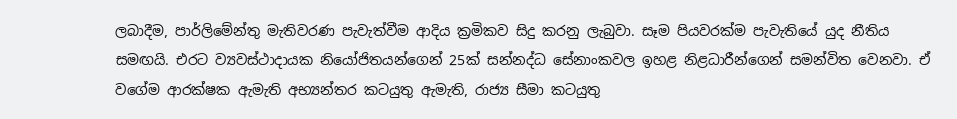ලබාදීම, පාර්ලිමේන්තු මැතිවරණ පැවැත්වීම ආදිය ක්‍රමිකව සිදු කරනු ලැබුවා. සෑම පියවරක්ම පැවැතියේ යුද නීතිය සමඟයි. එරට ව්‍යවස්ථාදායක නියෝජිතයන්ගෙන් 25ක් සන්නද්ධ සේනාංකවල ඉහළ නිළධාරීන්ගෙන් සමන්විත වෙනවා. ඒ වගේම ආරක්ෂක ඇමැති අභ්‍යන්තර කටයුතු ඇමැති, රාජ්‍ය සීමා කටයුතු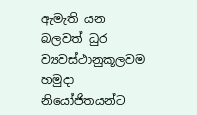ඇමැති යන බලවත් ධුර ව්‍යවස්ථානුකූලවම හමුදා නියෝජිතයන්ට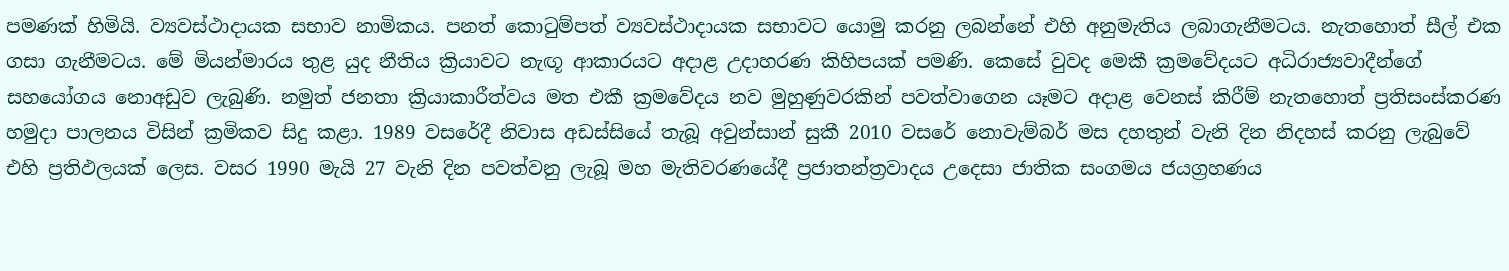පමණක් හිමියි. ව්‍යවස්ථාදායක සභාව නාමිකය. පනත් කොටුම්පත් ව්‍යවස්ථාදායක සභාවට යොමු කරනු ලබන්නේ එහි අනුමැතිය ලබාගැනීමටය. නැතහොත් සීල් එක ගසා ගැනීමටය. මේ මියන්මාරය තුළ යුද නීතිය ක්‍රියාවට නැඟූ ආකාරයට අදාළ උදාහරණ කිහිපයක් පමණි. කෙසේ වුවද මෙකී ක්‍රමවේදයට අධිරාජ්‍යවාදීන්ගේ සහයෝගය නොඅඩුව ලැබුණි. නමුත් ජනතා ක්‍රියාකාරීත්වය මත එකී ක්‍රමවේදය නව මුහුණුවරකින් පවත්වාගෙන යෑමට අදාළ වෙනස් කිරීම් නැතහොත් ප්‍රතිසංස්කරණ හමුදා පාලනය විසින් ක්‍රමිකව සිදු කළා. 1989 වසරේදී නිවාස අඩස්සියේ තැබූ අවුන්සාන් සුකී 2010 වසරේ නොවැම්බර් මස දහතුන් වැනි දින නිදහස් කරනු ලැබුවේ එහි ප්‍රතිඵලයක් ලෙස. වසර 1990 මැයි 27 වැනි දින පවත්වනු ලැබූ මහ මැතිවරණයේදී ප්‍රජාතන්ත්‍රවාදය උදෙසා ජාතික සංගමය ජයග්‍රහණය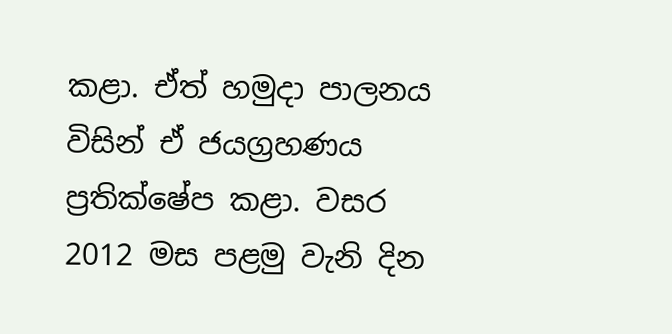කළා. ඒත් හමුදා පාලනය විසින් ඒ ජයග්‍රහණය ප්‍රතික්ෂේප කළා. වසර 2012 මස පළමු වැනි දින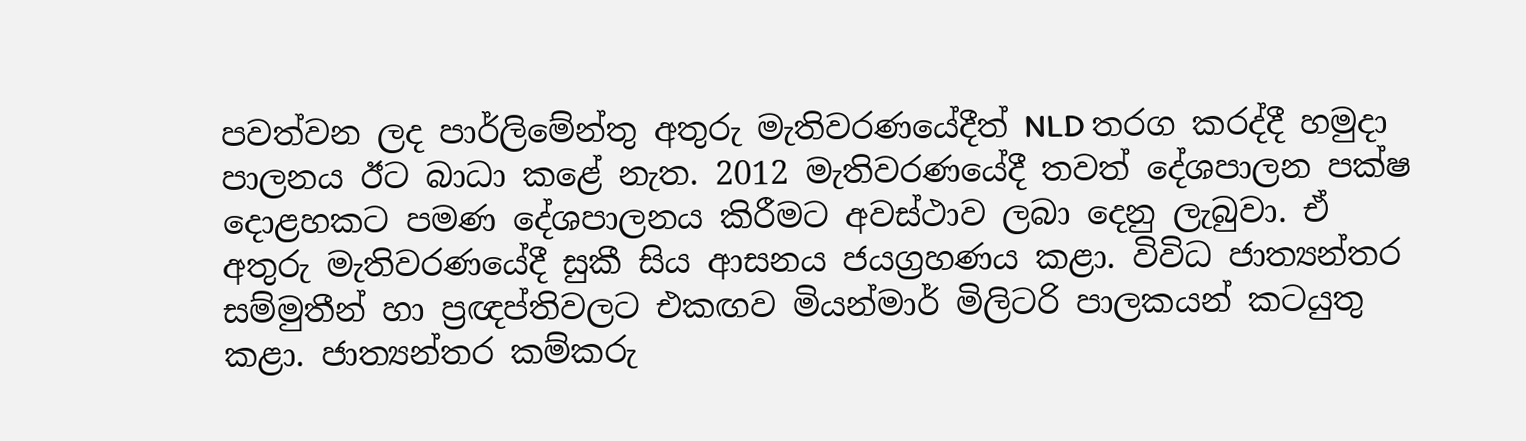පවත්වන ලද පාර්ලිමේන්තු අතුරු මැතිවරණයේදීත් NLD තරග කරද්දී හමුදා පාලනය ඊට බාධා කළේ නැත. 2012 මැතිවරණයේදී තවත් දේශපාලන පක්ෂ දොළහකට පමණ දේශපාලනය කිරීමට අවස්ථාව ලබා දෙනු ලැබුවා. ඒ අතුරු මැතිවරණයේදී සුකී සිය ආසනය ජයග්‍රහණය කළා. විවිධ ජාත්‍යන්තර සම්මුතීන් හා ප්‍රඥප්තිවලට එකඟව මියන්මාර් මිලිටරි පාලකයන් කටයුතු කළා. ජාත්‍යන්තර කම්කරු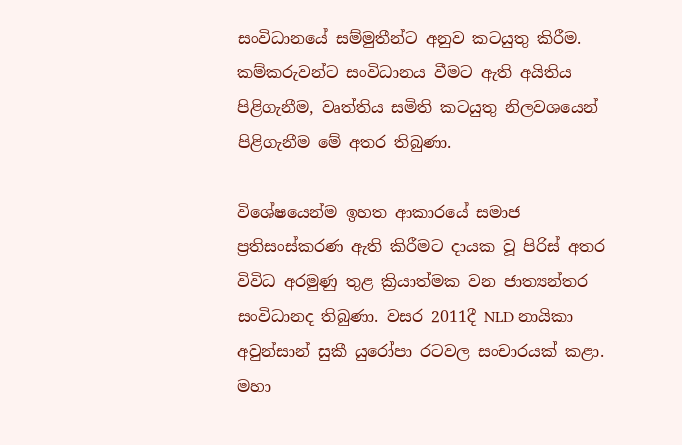සංවිධානයේ සම්මුතීන්ට අනුව කටයුතු කිරීම. කම්කරුවන්ට සංවිධානය වීමට ඇති අයිතිය පිළිගැනීම, වෘත්තිය සමිති කටයුතු නිලවශයෙන් පිළිගැනීම මේ අතර තිබුණා.

විශේෂයෙන්ම ඉහත ආකාරයේ සමාජ ප්‍රතිසංස්කරණ ඇති කිරීමට දායක වූ පිරිස් අතර විවිධ අරමුණු තුළ ක්‍රියාත්මක වන ජාත්‍යන්තර සංවිධානද තිබුණා. වසර 2011දී NLD නායිකා අවුන්සාන් සුකී යුරෝපා රටවල සංචාරයක් කළා. මහා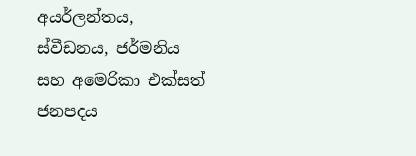අයර්ලන්තය, ස්වීඩනය, ජර්මනිය සහ අමෙරිකා එක්සත් ජනපදය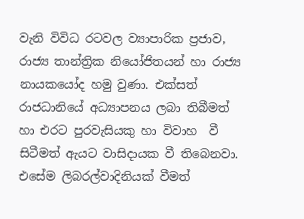වැනි විවිධ රටවල ව්‍යාපාරික ප්‍රජාව, රාජ්‍ය තාන්ත්‍රික නියෝජිතයන් හා රාජ්‍ය නායකයෝද හමු වුණා. එක්සත් රාජධානියේ අධ්‍යාපනය ලබා තිබීමත් හා එරට පුරවැසියකු හා විවාහ  වී සිටීමත් ඇයට වාසිදායක වී තිබෙනවා. එසේම ලිබරල්වාදිනියක් වීමත්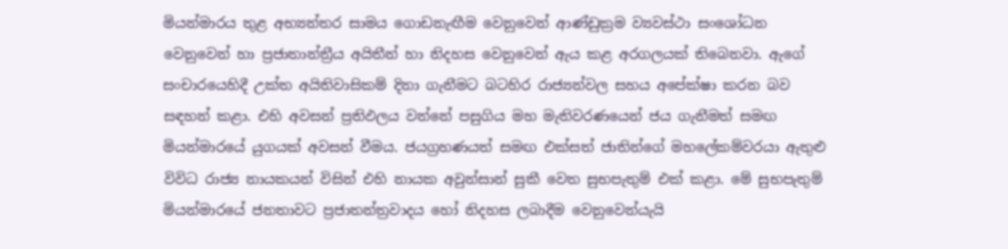මියන්මාරය තුළ අභ්‍යන්තර සාමය ගොඩනැඟීම වෙනුවෙන් ආණ්ඩුක්‍රම ව්‍යවස්ථා සංශෝධන වෙනුවෙන් හා ප්‍රජාතාන්ත්‍රීය අයිතීන් හා නිදහස වෙනුවෙන් ඇය කළ අරගලයක් තිබෙනවා. ඇගේ සංචාරයෙහිදී උක්ත අයිතිවාසිකම් දිනා ගැනීමට බටහිර රාජ්‍යන්වල සහය අපේක්ෂා කරන බව සඳහන් කළා. එහි අවසන් ප්‍රතිඵලය වන්නේ පසුගිය මහ මැතිවරණයෙන් ජය ගැනීමත් සමඟ මියන්මාරයේ යුගයක් අවසන් වීමය. ජයග්‍රහණයත් සමඟ එක්සත් ජාතින්ගේ මහලේකම්වරයා ඇතුළු විවිධ රාජ්‍ය නායකයන් විසින් එහි නායක අවුන්සාන් සුකී වෙත සුභපැතුම් එක් කළා. මේ සුභපැතුම් මියන්මාරයේ ජනතාවට ප්‍රජාතන්ත්‍රවාදය හෝ නිදහස ලබාදීම වෙනුවෙන්යැයි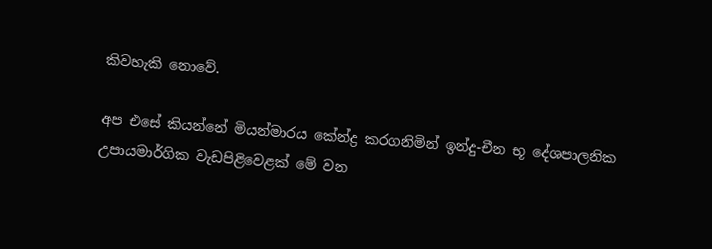කිවහැකි නොවේ.

අප එසේ කියන්නේ මියන්මාරය කේන්ද්‍ර කරගනිමින් ඉන්දු-චීන භූ දේශපාලනික උපායමාර්ගික වැඩපිළිවෙළක් මේ වන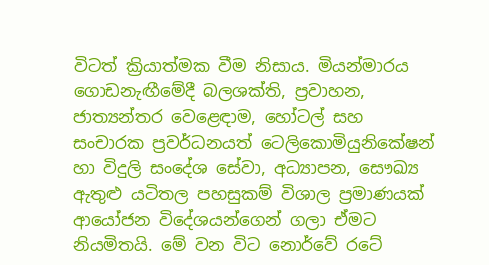විටත් ක්‍රියාත්මක වීම නිසාය. මියන්මාරය ගොඩනැඟීමේදී බලශක්ති, ප්‍රවාහන, ජාත්‍යන්තර වෙළෙඳාම, හෝටල් සහ සංචාරක ප්‍රවර්ධනයත් ටෙලිකොමියුනිකේෂන් හා විදුලි සංදේශ සේවා, අධ්‍යාපන, සෞඛ්‍ය ඇතුළු යටිතල පහසුකම් විශාල ප්‍රමාණයක් ආයෝජන විදේශයන්ගෙන් ගලා ඒමට නියමිතයි. මේ වන විට නොර්වේ රටේ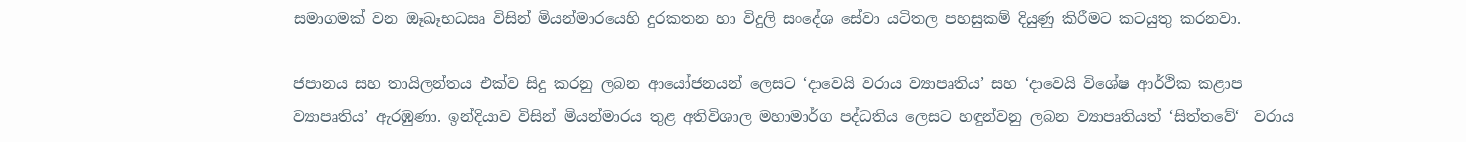සමාගමක් වන ඔෑඛෑභධඍ විසින් මියන්මාරයෙහි දුරකතන හා විදුලි සංදේශ සේවා යටිතල පහසුකම් දියුණු කිරීමට කටයුතු කරනවා.

ජපානය සහ තායිලන්තය එක්ව සිදු කරනු ලබන ආයෝජනයන් ලෙසට ‘දාවෙයි වරාය ව්‍යාපෘතිය’ සහ ‘දාවෙයි විශේෂ ආර්ථික කළාප ව්‍යාපෘතිය’ ඇරඹුණා. ඉන්දියාව විසින් මියන්මාරය තුළ අතිවිශාල මහාමාර්ග පද්ධතිය ලෙසට හඳුන්වනු ලබන ව්‍යාපෘතියත් ‘සිත්තවේ‘  වරාය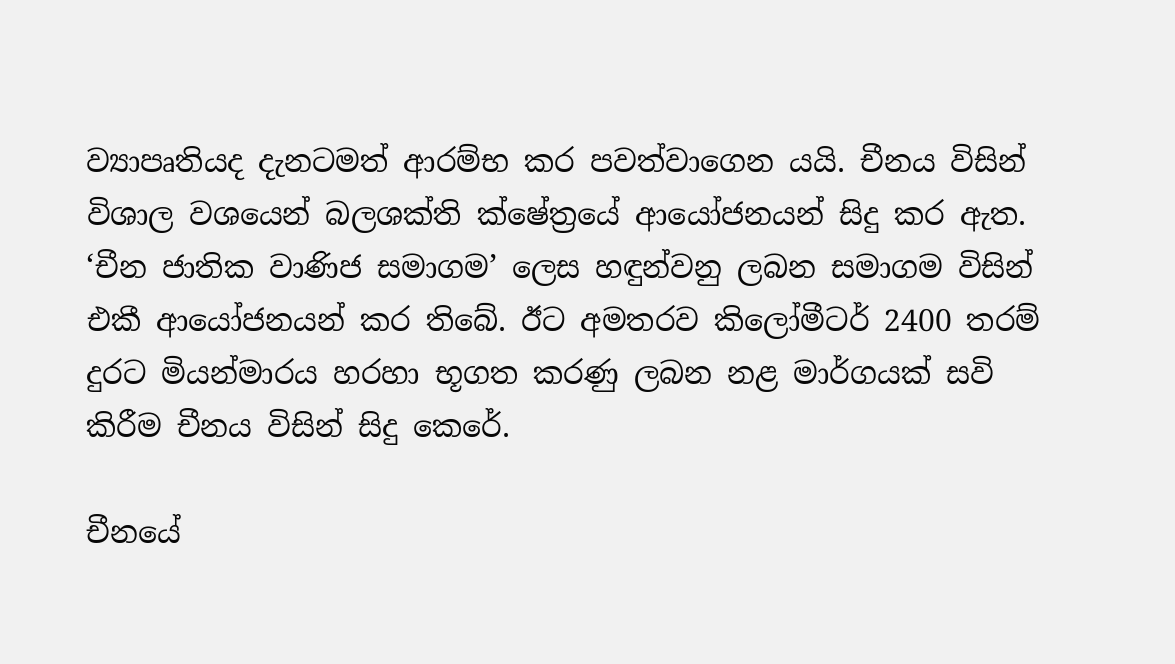ව්‍යාපෘතියද දැනටමත් ආරම්භ කර පවත්වාගෙන යයි. චීනය විසින් විශාල වශයෙන් බලශක්ති ක්ෂේත්‍රයේ ආයෝජනයන් සිදු කර ඇත. ‘චීන ජාතික වාණිජ සමාගම’ ලෙස හඳුන්වනු ලබන සමාගම විසින් එකී ආයෝජනයන් කර තිබේ. ඊට අමතරව කිලෝමීටර් 2400 තරම් දුරට මියන්මාරය හරහා භූගත කරණු ලබන නළ මාර්ගයක් සවි කිරීම චීනය විසින් සිදු කෙරේ.

චීනයේ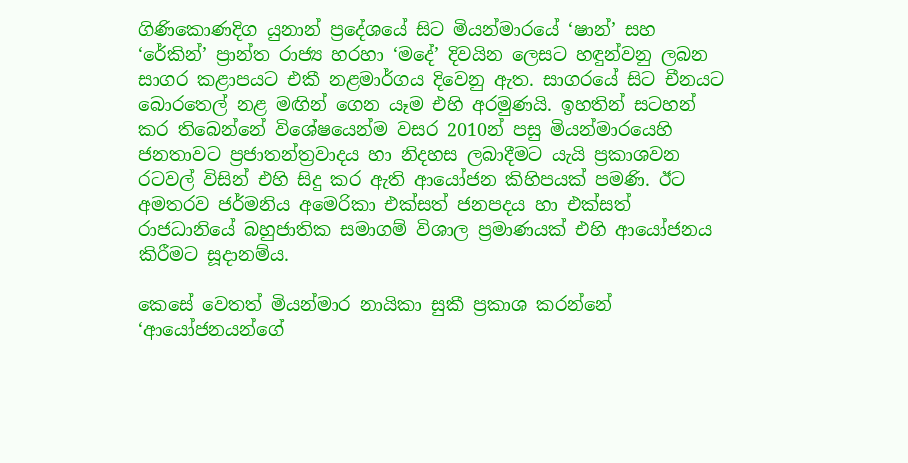ගිණිකොණදිග යුනාන් ප්‍රදේශයේ සිට මියන්මාරයේ ‘ෂාන්’ සහ ‘රේකින්’ ප්‍රාන්ත රාජ්‍ය හරහා ‘මදේ’ දිවයින ලෙසට හඳුන්වනු ලබන සාගර කළාපයට එකී නළමාර්ගය දිවෙනු ඇත. සාගරයේ සිට චීනයට බොරතෙල් නළ මඟින් ගෙන යෑම එහි අරමුණයි. ඉහතින් සටහන් කර තිබෙන්නේ විශේෂයෙන්ම වසර 2010න් පසු මියන්මාරයෙහි ජනතාවට ප්‍රජාතන්ත්‍රවාදය හා නිදහස ලබාදීමට යැයි ප්‍රකාශවන රටවල් විසින් එහි සිදු කර ඇති ආයෝජන කිහිපයක් පමණි. ඊට අමතරව ජර්මනිය අමෙරිකා එක්සත් ජනපදය හා එක්සත් රාජධානියේ බහුජාතික සමාගම් විශාල ප්‍රමාණයක් එහි ආයෝජනය කිරීමට සූදානම්ය.

කෙසේ වෙතත් මියන්මාර නායිකා සුකී ප්‍රකාශ කරන්නේ ‘ආයෝජනයන්ගේ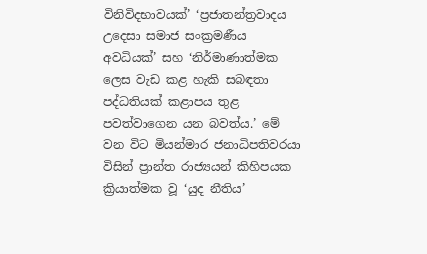විනිවිදභාවයක්’ ‘ප්‍රජාතන්ත්‍රවාදය උදෙසා සමාජ සංක්‍රමණීය අවධියක්’ සහ ‘නිර්මාණාත්මක ලෙස වැඩ කළ හැකි සබඳතා පද්ධතියක් කළාපය තුළ පවත්වාගෙන යන බවත්ය.’ මේ වන විට මියන්මාර ජනාධිපතිවරයා විසින් ප්‍රාන්ත රාජ්‍යයන් කිහිපයක ක්‍රියාත්මක වූ ‘යුද නීතිය’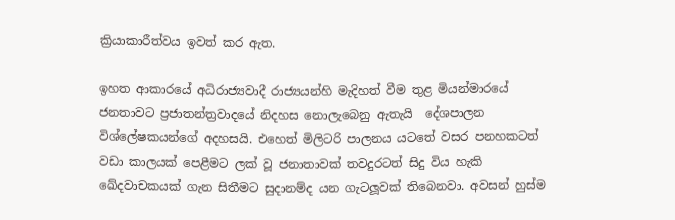ක්‍රියාකාරීත්වය ඉවත් කර ඇත.

ඉහත ආකාරයේ අධිරාජ්‍යවාදී රාජ්‍යයන්හි මැදිහත් වීම තුළ මියන්මාරයේ ජනතාවට ප්‍රජාතන්ත්‍රවාදයේ නිදහස නොලැබෙනු ඇතැයි  දේශපාලන විශ්ලේෂකයන්ගේ අදහසයි. එහෙත් මිලිටරි පාලනය යටතේ වසර පනහකටත් වඩා කාලයක් පෙළීමට ලක් වූ ජනාතාවක් තවදුරටත් සිදු විය හැකි ඛේදවාචකයක් ගැන සිතීමට සුදානම්ද යන ගැටලූවක් තිබෙනවා. අවසන් හුස්ම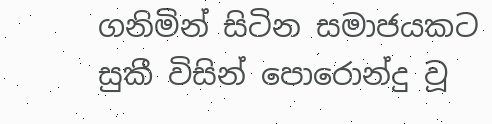ගනිමින් සිටින සමාජයකට සුකී විසින් පොරොන්දු වූ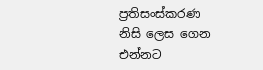ප්‍රතිසංස්කරණ නිසි ලෙස ගෙන එන්නට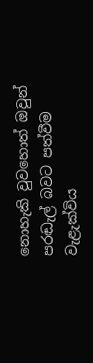නොහැකි වුවහොත් ඔවුන් පරඬැල් බවට පත්වීම වැළැක්විය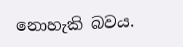නොහැකි බවය.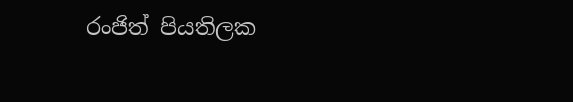රංජිත් පියතිලක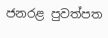ජනරළ පුවත්පත